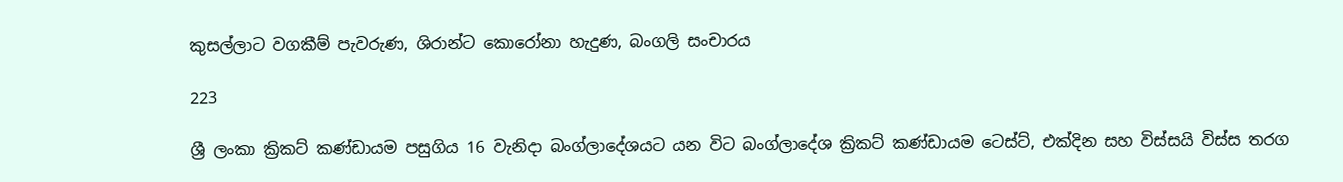කුසල්ලාට වගකීම් පැවරුණ, ශිරාන්ට කොරෝනා හැදුණ, බංගලි සංචාරය

223

ශ්‍රී ලංකා ක්‍රිකට් කණ්ඩායම පසුගිය 16 වැනිදා බංග්ලාදේශයට යන විට බංග්ලාදේශ ක්‍රිකට් කණ්ඩායම ටෙස්ට්, එක්දින සහ විස්සයි විස්ස තරග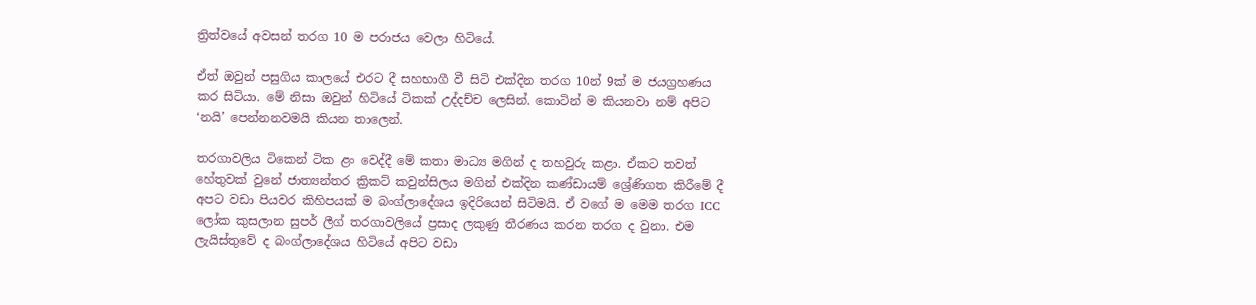ත්‍රිත්වයේ අවසන් තරග 10 ම පරාජය වෙලා හිටියේ.

ඒත් ඔවුන් පසුගිය කාලයේ එරට දී සහභාගී වී සිටි එක්දින තරග 10න් 9ක් ම ජයග්‍රහණය කර සිටියා. මේ නිසා ඔවුන් හිටියේ ටිකක් උද්දච්ච ලෙසින්. කොටින් ම කියනවා නම් අපිට ‘නයි’ පෙන්නනවමයි කියන තාලෙන්.

තරගාවලිය ටිකෙන් ටික ළං වෙද්දී මේ කතා මාධ්‍ය මගින් ද තහවුරු කළා. ඒකට තවත් හේතුවක් වුනේ ජාත්‍යන්තර ක්‍රිකට් කවුන්සිලය මගින් එක්දින කණ්ඩායම් ශ්‍රේණිගත කිරීමේ දී අපට වඩා පියවර කිහිපයක් ම බංග්ලාදේශය ඉදිරියෙන් සිටිමයි. ඒ වගේ ම මෙම තරග ICC ලෝක කුසලාන සුපර් ලීග් තරගාවලියේ ප්‍රසාද ලකුණු තීරණය කරන තරග ද වුනා. එම ලැයිස්තුවේ ද බංග්ලාදේශය හිටියේ අපිට වඩා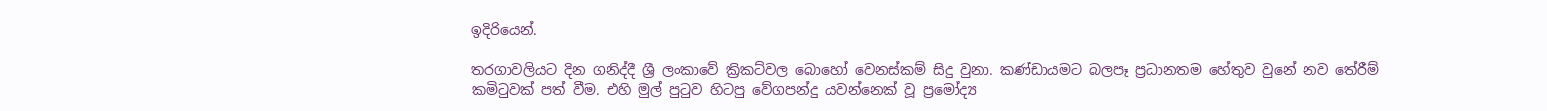ඉදිරියෙන්.

තරගාවලියට දින ගනිද්දී ශ්‍රී ලංකාවේ ක්‍රිකට්වල බොහෝ වෙනස්කම් සිදු වුනා. කණ්ඩායමට බලපෑ ප්‍රධානතම හේතුව වුනේ නව තේරීම් කමිටුවක් පත් වීම. එහි මුල් පුටුව හිටපු වේගපන්දු යවන්නෙක් වූ ප්‍රමෝද්‍ය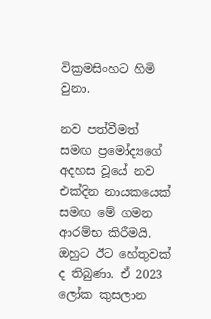වික්‍රමසිංහට හිමි වුනා.

නව පත්වීමත් සමඟ ප්‍රමෝද්‍යගේ අදහස වූයේ නව එක්දින නායකයෙක් සමඟ මේ ගමන ආරම්භ කිරීමයි. ඔහුට ඊට හේතුවක් ද තිබුණා. ඒ 2023 ලෝක කුසලාන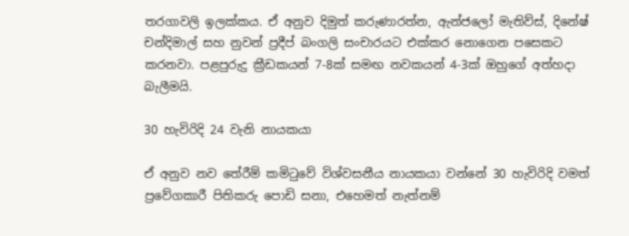තරගාවලි ඉලක්කය. ඒ අනුව දිමුත් කරුණාරත්න, ඇන්ජලෝ මැතිව්ස්, දිනේෂ් චන්දිමාල් සහ නුවන් ප්‍රදීප් බංගලි සංචාරයට එක්කර නොගෙන පසෙකට කරනවා. පළපුරුදු ක්‍රීඩකයන් 7-8ක් සමඟ නවකයන් 4-3ක් ඔහුගේ අත්හදා බැලීමයි.

30 හැවිරිදි 24 වැනි නායකයා

ඒ අනුව නව තේරීම් කමිටුවේ විශ්වසනීය නායකයා වන්නේ 30 හැවිරිදි වමත් ප්‍රවේගකාරී පිතිකරු පොඩි සනා, එහෙමත් නැත්නම්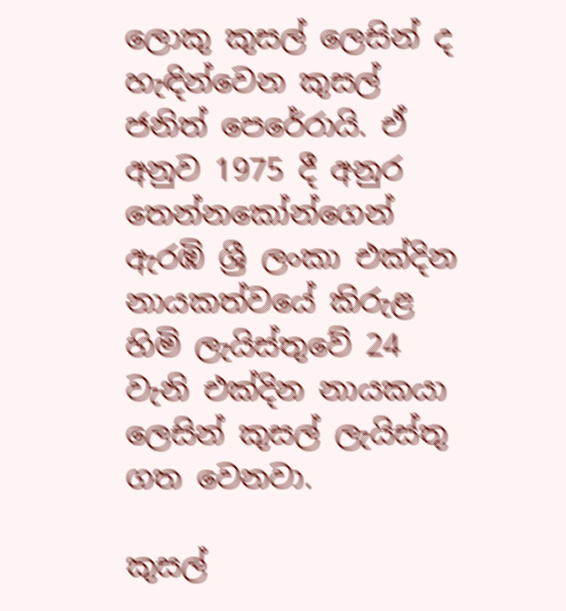ලොකු කුසල් ලෙසින් ද හැඳින්වෙන කුසල් ජනිත් පෙරේරායි. ඒ අනුව 1975 දී අනුර තෙන්නකෝන්ගෙන් ඇරඹි ශ්‍රී ලංකා එක්දින නායකත්වයේ කිරුළ හිමි ලැයිස්තුවේ 24 වැනි එක්දින නායකයා ලෙසින් කුසල් ලැයිස්තු ගත වෙනවා.

කුසල්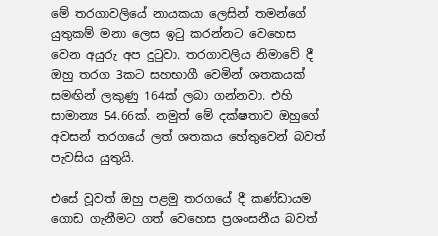මේ තරගාවලියේ නායකයා ලෙසින් තමන්ගේ යුතුකම් මනා ලෙස ඉටු කරන්නට වෙහෙස වෙන අයුරු අප දුටුවා. තරගාවලිය නිමාවේ දී ඔහු තරග 3කට සහභාගී වෙමින් ශතකයක් සමඟින් ලකුණු 164ක් ලබා ගන්නවා. එහි සාමාන්‍ය 54.66ක්. නමුත් මේ දක්ෂතාව ඔහුගේ අවසන් තරගයේ ලත් ශතකය හේතුවෙන් බවත් පැවසිය යුතුයි.

එසේ වූවත් ඔහු පළමු තරගයේ දී කණ්ඩායම ගොඩ ගැනීමට ගත් වෙහෙස ප්‍රශංසනීය බවත්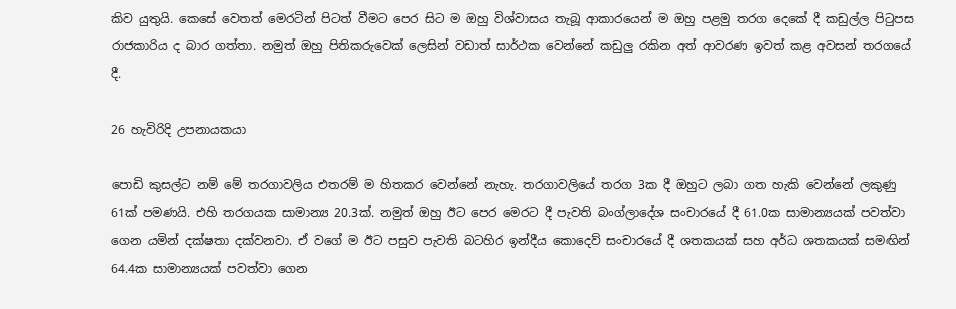කිව යුතුයි. කෙසේ වෙතත් මෙරටින් පිටත් වීමට පෙර සිට ම ඔහු විශ්වාසය තැබූ ආකාරයෙන් ම ඔහු පළමු තරග දෙකේ දී කඩුල්ල පිටුපස රාජකාරිය ද බාර ගත්තා. නමුත් ඔහු පිතිකරුවෙක් ලෙසින් වඩාත් සාර්ථක වෙන්නේ කඩුලු රකින අත් ආවරණ ඉවත් කළ අවසන් තරගයේ දී.

26 හැවිරිදි උපනායකයා

පොඩි කුසල්ට නම් මේ තරගාවලිය එතරම් ම හිතකර වෙන්නේ නැහැ. තරගාවලියේ තරග 3ක දී ඔහුට ලබා ගත හැකි වෙන්නේ ලකුණු 61ක් පමණයි. එහි තරගයක සාමාන්‍ය 20.3ක්. නමුත් ඔහු ඊට පෙර මෙරට දී පැවති බංග්ලාදේශ සංචාරයේ දී 61.0ක සාමාන්‍යයක් පවත්වා ගෙන යමින් දක්ෂතා දක්වනවා. ඒ වගේ ම ඊට පසුව පැවති බටහිර ඉන්දීය කොදෙව් සංචාරයේ දී ශතකයක් සහ අර්ධ ශතකයක් සමඟින් 64.4ක සාමාන්‍යයක් පවත්වා ගෙන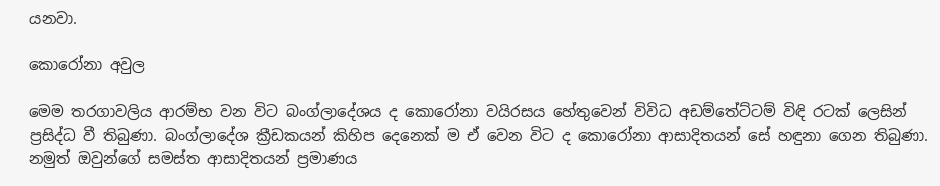යනවා.

කොරෝනා අවුල

මෙම තරගාවලිය ආරම්භ වන විට බංග්ලාදේශය ද කොරෝනා වයිරසය හේතුවෙන් විවිධ අඩම්තේට්ටම් විඳි රටක් ලෙසින් ප්‍රසිද්ධ වී තිබුණා. බංග්ලාදේශ ක්‍රීඩකයන් කිහිප දෙනෙක් ම ඒ වෙන විට ද කොරෝනා ආසාදිතයන් සේ හඳුනා ගෙන තිබුණා. නමුත් ඔවුන්ගේ සමස්ත ආසාදිතයන් ප්‍රමාණය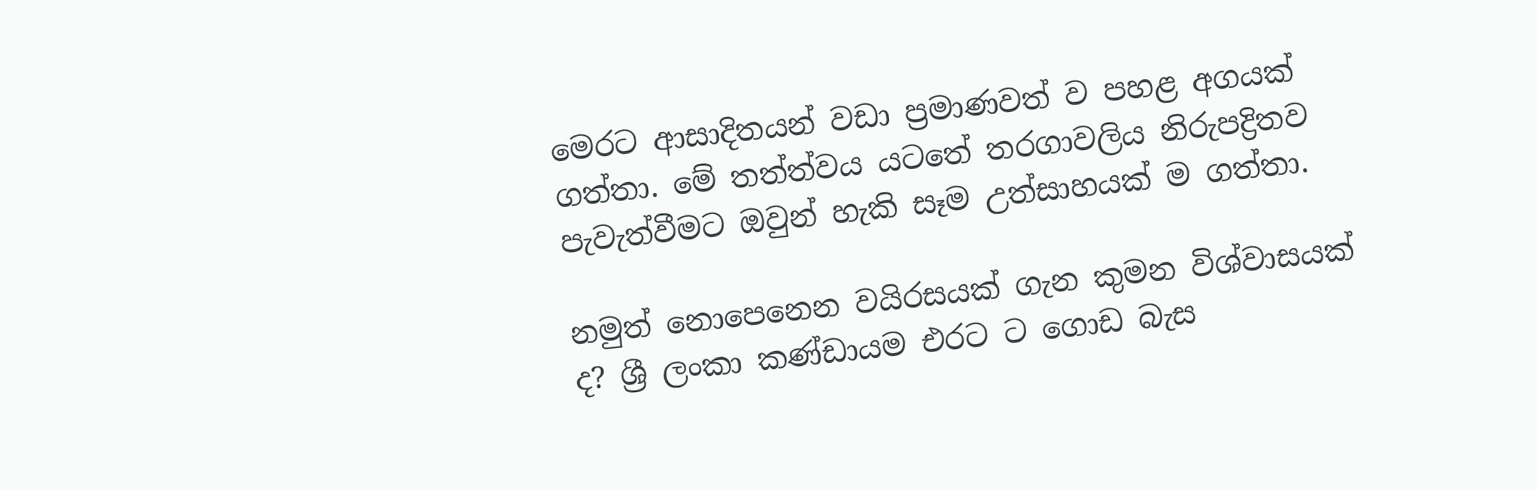මෙරට ආසාදිතයන් වඩා ප්‍රමාණවත් ව පහළ අගයක් ගත්තා. මේ තත්ත්වය යටතේ තරගාවලිය නිරුපද්‍රිතව පැවැත්වීමට ඔවුන් හැකි සෑම උත්සාහයක් ම ගත්තා.

නමුත් නොපෙනෙන වයිරසයක් ගැන කුමන විශ්වාසයක් ද? ශ්‍රී ලංකා කණ්ඩායම එරට ට ගොඩ බැස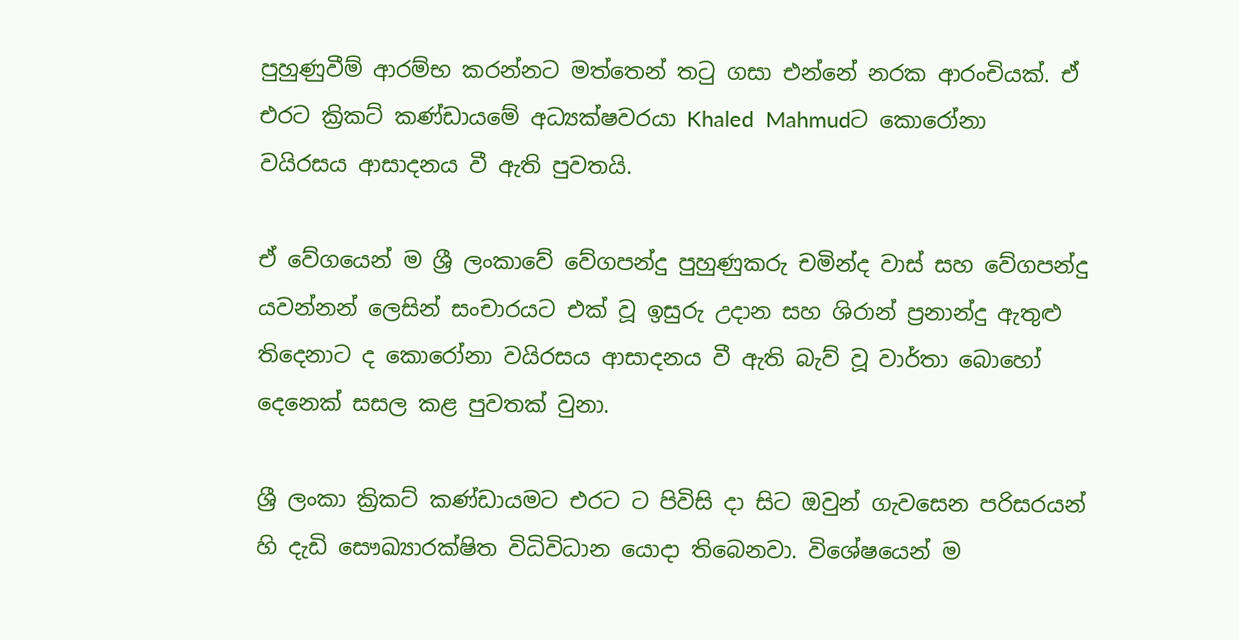පුහුණුවීම් ආරම්භ කරන්නට මත්තෙන් තටු ගසා එන්නේ නරක ආරංචියක්. ඒ එරට ක්‍රිකට් කණ්ඩායමේ අධ්‍යක්ෂවරයා Khaled  Mahmudට කොරෝනා වයිරසය ආසාදනය වී ඇති පුවතයි.

ඒ වේගයෙන් ම ශ්‍රී ලංකාවේ වේගපන්දු පුහුණුකරු චමින්ද වාස් සහ වේගපන්දු යවන්නන් ලෙසින් සංචාරයට එක් වූ ඉසුරු උදාන සහ ශිරාන් ප්‍රනාන්දු ඇතුළු තිදෙනාට ද කොරෝනා වයිරසය ආසාදනය වී ඇති බැව් වූ වාර්තා බොහෝ දෙනෙක් සසල කළ පුවතක් වුනා.

ශ්‍රී ලංකා ක්‍රිකට් කණ්ඩායමට එරට ට පිවිසි දා සිට ඔවුන් ගැවසෙන පරිසරයන් හි දැඩි සෞඛ්‍යාරක්ෂිත විධිවිධාන යොදා තිබෙනවා. විශේෂයෙන් ම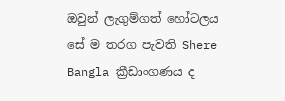ඔවුන් ලැගුම්ගත් හෝටලය සේ ම තරග පැවති Shere Bangla ක්‍රීඩාංගණය ද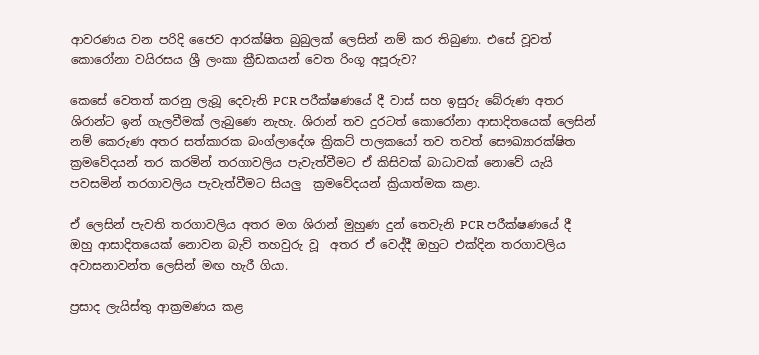ආවරණය වන පරිදි ජෛව ආරක්ෂිත බුබුලක් ලෙසින් නම් කර තිබුණා. එසේ වූවත් කොරෝනා වයිරසය ශ්‍රී ලංකා ක්‍රීඩකයන් වෙත රිංගූ අපූරුව?

කෙසේ වෙතත් කරනු ලැබූ දෙවැනි PCR පරීක්ෂණයේ දී වාස් සහ ඉසුරු බේරුණ අතර ශිරාන්ට ඉන් ගැලවීමක් ලැබුණෙ නැහැ. ශිරාන් තව දුරටත් කොරෝනා ආසාදිතයෙක් ලෙසින් නම් කෙරුණ අතර සත්කාරක බංග්ලාදේශ ක්‍රිකට් පාලකයෝ තව තවත් සෞඛ්‍යාරක්ෂිත ක්‍රමවේදයන් තර කරමින් තරගාවලිය පැවැත්වීමට ඒ කිසිවක් බාධාවක් නොවේ යැයි පවසමින් තරගාවලිය පැවැත්වීමට සියලු  ක්‍රමවේදයන් ක්‍රියාත්මක කළා.

ඒ ලෙසින් පැවති තරගාවලිය අතර මග ශිරාන් මුහුණ දුන් තෙවැනි PCR පරීක්ෂණයේ දී ඔහු ආසාදිතයෙක් නොවන බැව් තහවුරු වූ  අතර ඒ වෙද්දී ඔහුට එක්දින තරගාවලිය අවාසනාවන්ත ලෙසින් මඟ හැරී ගියා.

ප්‍රසාද ලැයිස්තු ආක්‍රමණය කළ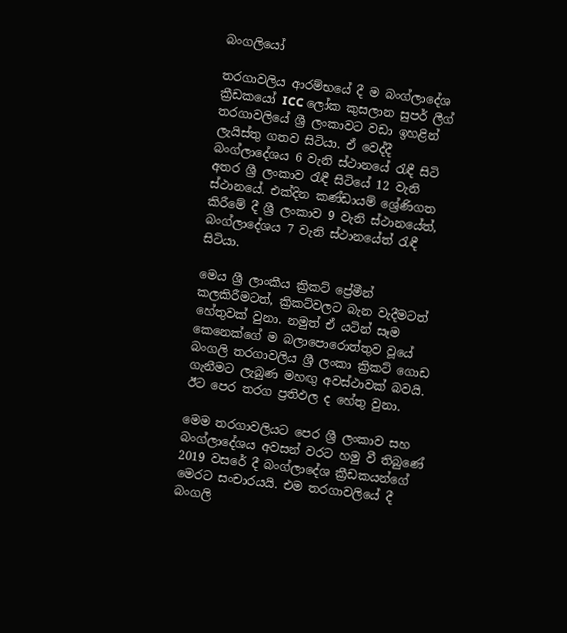බංගලියෝ

තරගාවලිය ආරම්භයේ දී ම බංග්ලාදේශ ක්‍රීඩකයෝ ICC ලෝක කුසලාන සුපර් ලීග් තරගාවලියේ ශ්‍රී ලංකාවට වඩා ඉහළින් ලැයිස්තු ගතව සිටියා. ඒ වෙද්දී බංග්ලාදේශය 6 වැනි ස්ථානයේ රැඳී සිටි අතර ශ්‍රී ලංකාව රැඳී සිටියේ 12 වැනි ස්ථානයේ. එක්දින කණ්ඩායම් ශ්‍රේණිගත කිරීමේ දී ශ්‍රී ලංකාව 9 වැනි ස්ථානයේත්, බංග්ලාදේශය 7 වැනි ස්ථානයේත් රැඳී සිටියා.

මෙය ශ්‍රී ලාංකීය ක්‍රිකට් ප්‍රේමීන් කලකිරීමටත්, ක්‍රිකට්වලට බැන වැදීමටත් හේතුවක් වුනා. නමුත් ඒ යටින් සෑම කෙනෙක්ගේ ම බලාපොරොත්තුව වූයේ බංගලි තරගාවලිය ශ්‍රී ලංකා ක්‍රිකට් ගොඩ ගැනීමට ලැබුණ මහඟු අවස්ථාවක් බවයි. ඊට පෙර තරග ප්‍රතිඵල ද හේතු වුනා.

මෙම තරගාවලියට පෙර ශ්‍රී ලංකාව සහ බංග්ලාදේශය අවසන් වරට හමු වී තිබුණේ 2019 වසරේ දී බංග්ලාදේශ ක්‍රීඩකයන්ගේ මෙරට සංචාරයයි. එම තරගාවලියේ දී බංගලි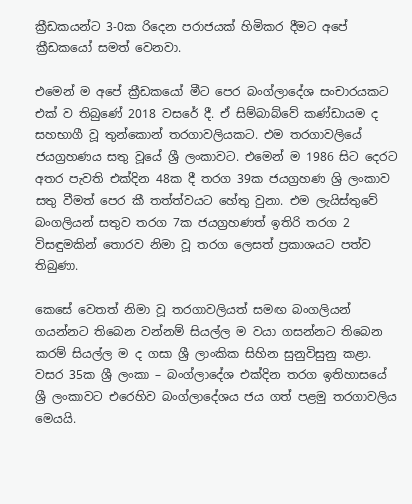ක්‍රීඩකයන්ට 3-0ක රිදෙන පරාජයක් හිමිකර දීමට අපේ ක්‍රීඩකයෝ සමත් වෙනවා.

එමෙන් ම අපේ ක්‍රීඩකයෝ මීට පෙර බංග්ලාදේශ සංචාරයකට එක් ව තිබුණේ 2018 වසරේ දී. ඒ සිම්බාබ්වේ කණ්ඩායම ද සහභාගී වූ තුන්කොන් තරගාවලියකට. එම තරගාවලියේ ජයග්‍රහණය සතු වූයේ ශ්‍රී ලංකාවට. එමෙන් ම 1986 සිට දෙරට අතර පැවති එක්දින 48ක දී තරග 39ක ජයග්‍රහණ ශ්‍රි ලංකාව සතු වීමත් පෙර කී තත්ත්වයට හේතු වුනා. එම ලැයිස්තුවේ බංගලියන් සතුව තරග 7ක ජයග්‍රහණත් ඉතිරි තරග 2 විසඳුමකින් තොරව නිමා වූ තරග ලෙසත් ප්‍රකාශයට පත්ව තිබුණා.

කෙසේ වෙතත් නිමා වූ තරගාවලියත් සමඟ බංගලියන් ගයන්නට තිබෙන වන්නම් සියල්ල ම වයා ගසන්නට තිබෙන කරම් සියල්ල ම ද ගසා ශ්‍රී ලාංකික සිහින සුනුවිසුනු කළා. වසර 35ක ශ්‍රී ලංකා – බංග්ලාදේශ එක්දින තරග ඉතිහාසයේ ශ්‍රී ලංකාවට එරෙහිව බංග්ලාදේශය ජය ගත් පළමු තරගාවලිය මෙයයි.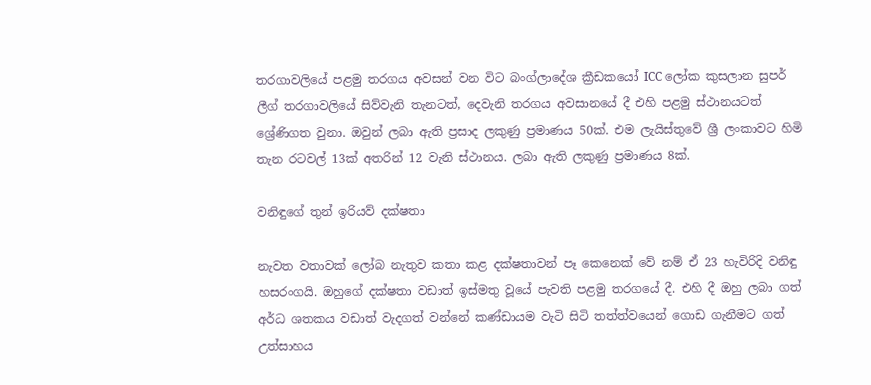තරගාවලියේ පළමු තරගය අවසන් වන විට බංග්ලාදේශ ක්‍රීඩකයෝ ICC ලෝක කුසලාන සුපර් ලීග් තරගාවලියේ සිව්වැනි තැනටත්, දෙවැනි තරගය අවසානයේ දී එහි පළමු ස්ථානයටත් ශ්‍රේණිගත වුනා. ඔවුන් ලබා ඇති ප්‍රසාද ලකුණු ප්‍රමාණය 50ක්. එම ලැයිස්තුවේ ශ්‍රී ලංකාවට හිමි තැන රටවල් 13ක් අතරින් 12 වැනි ස්ථානය. ලබා ඇති ලකුණු ප්‍රමාණය 8ක්.

වනිඳුගේ තුන් ඉරියව් දක්ෂතා

නැවත වතාවක් ලෝබ නැතුව කතා කළ දක්ෂතාවන් පෑ කෙනෙක් වේ නම් ඒ 23 හැවිරිදි වනිඳු හසරංගයි. ඔහුගේ දක්ෂතා වඩාත් ඉස්මතු වූයේ පැවති පළමු තරගයේ දී. එහි දී ඔහු ලබා ගත් අර්ධ ශතකය වඩාත් වැදගත් වන්නේ කණ්ඩායම වැටි සිටි තත්ත්වයෙන් ගොඩ ගැනීමට ගත් උත්සාහය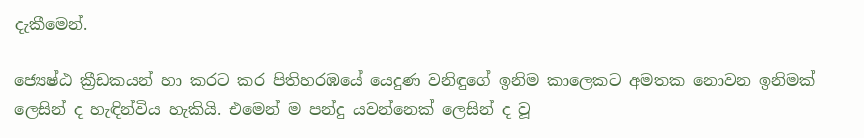දැකීමෙන්.

ජ්‍යෙෂ්ඨ ක්‍රීඩකයන් හා කරට කර පිතිහරඹයේ යෙදුණ වනිඳුගේ ඉනිම කාලෙකට අමතක නොවන ඉනිමක් ලෙසින් ද හැඳින්විය හැකියි. එමෙන් ම පන්දු යවන්නෙක් ලෙසින් ද වූ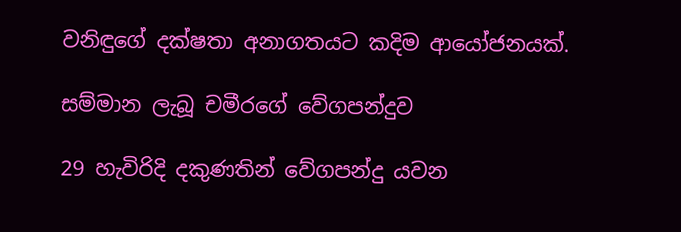වනිඳුගේ දක්ෂතා අනාගතයට කදිම ආයෝජනයක්.

සම්මාන ලැබූ චමීරගේ වේගපන්දුව

29 හැවිරිදි දකුණතින් වේගපන්දු යවන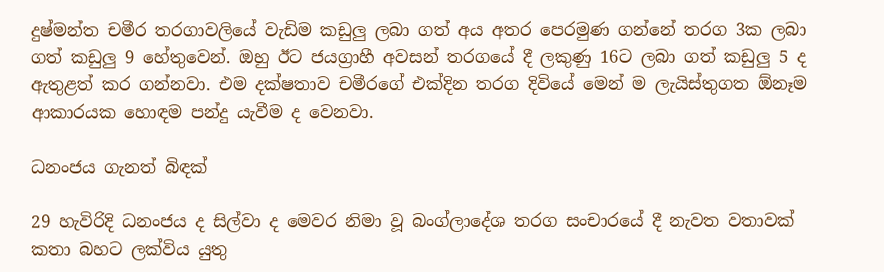දුෂ්මන්ත චමීර තරගාවලියේ වැඩිම කඩුලු ලබා ගත් අය අතර පෙරමුණ ගන්නේ තරග 3ක ලබා ගත් කඩුලු 9 හේතුවෙන්. ඔහු ඊට ජයග්‍රාහී අවසන් තරගයේ දී ලකුණු 16ට ලබා ගත් කඩුලු 5 ද ඇතුළත් කර ගන්නවා. එම දක්ෂතාව චමීරගේ එක්දින තරග දිවියේ මෙන් ම ලැයිස්තුගත ඕනෑම ආකාරයක හොඳම පන්දු යැවීම ද වෙනවා.

ධනංජය ගැනත් බිඳක්

29 හැවිරිදි ධනංජය ද සිල්වා ද මෙවර නිමා වූ බංග්ලාදේශ තරග සංචාරයේ දී නැවත වතාවක් කතා බහට ලක්විය යුතු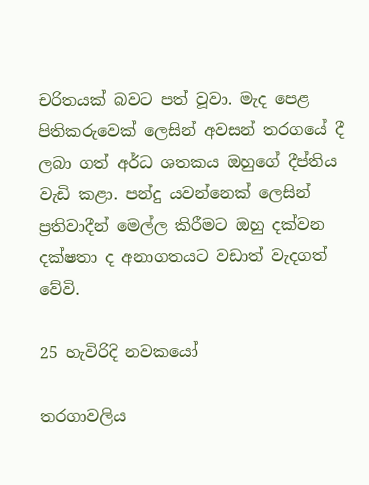චරිතයක් බවට පත් වූවා. මැද පෙළ පිතිකරුවෙක් ලෙසින් අවසන් තරගයේ දී ලබා ගත් අර්ධ ශතකය ඔහුගේ දීප්තිය වැඩි කළා. පන්දු යවන්නෙක් ලෙසින් ප්‍රතිවාදීන් මෙල්ල කිරීමට ඔහු දක්වන දක්ෂතා ද අනාගතයට වඩාත් වැදගත් වේවි.

25 හැවිරිදි නවකයෝ

තරගාවලිය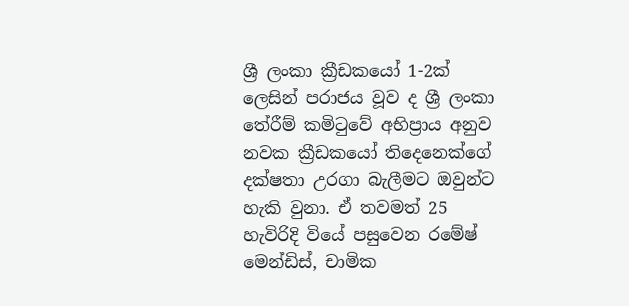ශ්‍රී ලංකා ක්‍රීඩකයෝ 1-2ක් ලෙසින් පරාජය වූව ද ශ්‍රී ලංකා තේරීම් කමිටුවේ අභිප්‍රාය අනුව නවක ක්‍රීඩකයෝ තිදෙනෙක්ගේ දක්ෂතා උරගා බැලීමට ඔවුන්ට හැකි වුනා. ඒ තවමත් 25 හැවිරිදි වියේ පසුවෙන රමේෂ් මෙන්ඩිස්, චාමික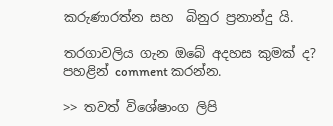කරුණාරත්න සහ  බිනුර ප්‍රනාන්දු යි.

තරගාවලිය ගැන ඔබේ අදහස කුමක් ද? පහළින් comment කරන්න.

>> තවත් විශේෂාංග ලිපි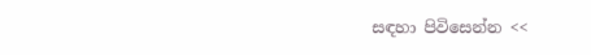සඳහා පිවිසෙන්න <<